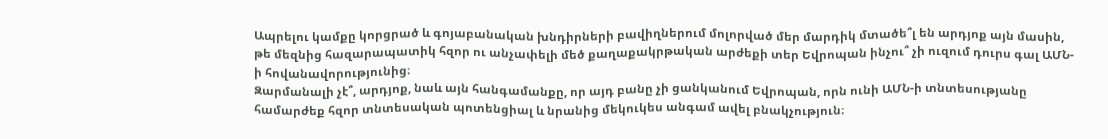Ապրելու կամքը կորցրած և գոյաբանական խնդիրների բավիղներում մոլորված մեր մարդիկ մտածե՞լ են արդյոք այն մասին, թե մեզնից հազարապատիկ հզոր ու անչափելի մեծ քաղաքակրթական արժեքի տեր Եվրոպան ինչու՞ չի ուզում դուրս գալ ԱՄՆ-ի հովանավորությունից։
Զարմանալի չէ՞, արդյոք, նաև այն հանգամանքը, որ այդ բանը չի ցանկանում Եվրոպան, որն ունի ԱՄՆ-ի տնտեսությանը համարժեք հզոր տնտեսական պոտենցիալ և նրանից մեկուկես անգամ ավել բնակչություն։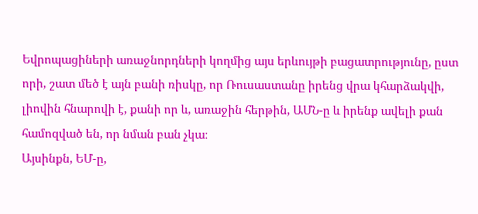Եվրոպացիների առաջնորդների կողմից այս երևույթի բացատրությունը, ըստ որի, շատ մեծ է այն բանի ռիսկը, որ Ռուսաստանը իրենց վրա կհարձակվի, լիովին հնարովի է, քանի որ և, առաջին հերթին, ԱՄՆ-ը և իրենք ավելի քան համոզված են, որ նման բան չկա։
Այսինքն, ԵՄ-ը,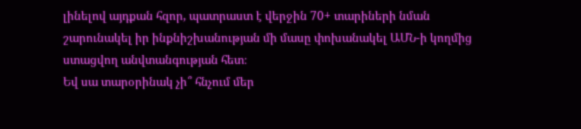լինելով այդքան հզոր, պատրաստ է վերջին 70+ տարիների նման շարունակել իր ինքնիշխանության մի մասը փոխանակել ԱՄՆ-ի կողմից ստացվող անվտանգության հետ։
Եվ սա տարօրինակ չի՞ հնչում մեր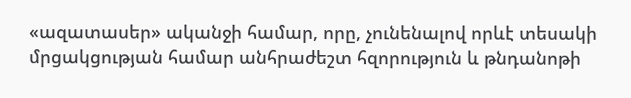«ազատասեր» ականջի համար, որը, չունենալով որևէ տեսակի մրցակցության համար անհրաժեշտ հզորություն և թնդանոթի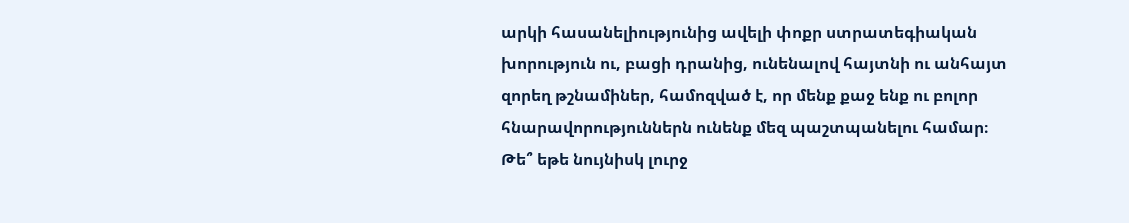արկի հասանելիությունից ավելի փոքր ստրատեգիական խորություն ու, բացի դրանից, ունենալով հայտնի ու անհայտ զորեղ թշնամիներ, համոզված է, որ մենք քաջ ենք ու բոլոր հնարավորություններն ունենք մեզ պաշտպանելու համար։
Թե՞ եթե նույնիսկ լուրջ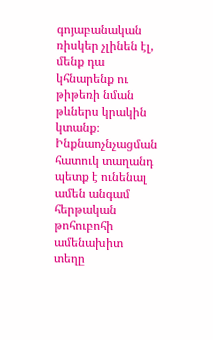գոյաբանական ռիսկեր չլինեն էլ, մենք դա կհնարենք ու թիթեռի նման թևներս կրակին կտանք։
Ինքնաոչնչացման հատուկ տաղանդ պետք է ունենալ ամեն անգամ հերթական թոհուբոհի ամենախիտ տեղը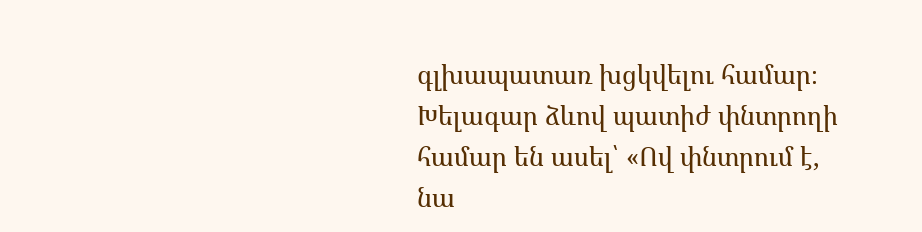գլխապատառ խցկվելու համար։
Խելագար ձևով պատիժ փնտրողի համար են ասել՝ «Ով փնտրում է, նա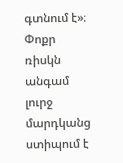գտնում է»։
Փոքր ռիսկն անգամ լուրջ մարդկանց ստիպում է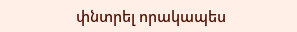փնտրել որակապես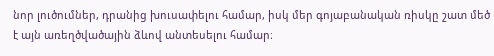նոր լուծումներ, դրանից խուսափելու համար, իսկ մեր գոյաբանական ռիսկը շատ մեծ է այն առեղծվածային ձևով անտեսելու համար։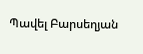Պավել Բարսեղյան